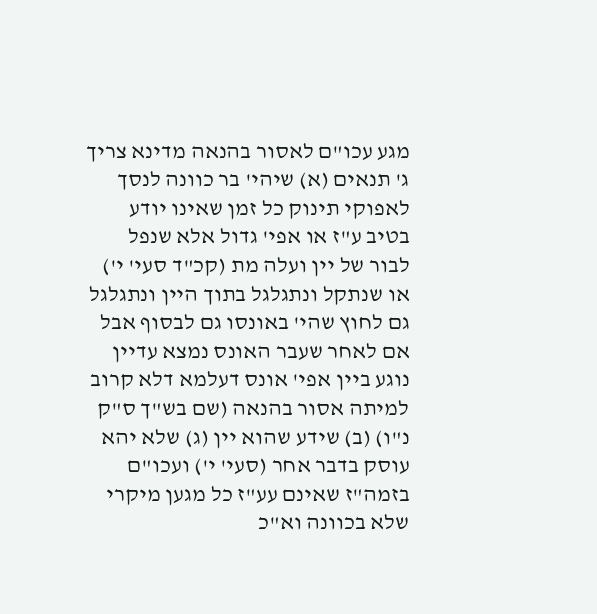מגע עכו"ם לאסור בהנאה מדינא צריך ג' תנאים (א) שיהי' בר כוונה לנסך לאפוקי תינוק כל זמן שאינו יודע בטיב ע"ז או אפי' גדול אלא שנפל לבור של יין ועלה מת (קכ"ד סעי' י') או שנתקל ונתגלגל בתוך היין ונתגלגל גם לחוץ שהי' באונסו גם לבסוף אבל אם לאחר שעבר האונס נמצא עדיין נוגע ביין אפי' אונס דעלמא דלא קרוב למיתה אסור בהנאה (שם בש"ך ס"ק נ"ו) (ב) שידע שהוא יין (ג) שלא יהא עוסק בדבר אחר (סעי' י') ועכו"ם בזמה"ז שאינם עע"ז כל מגען מיקרי שלא בכוונה וא"כ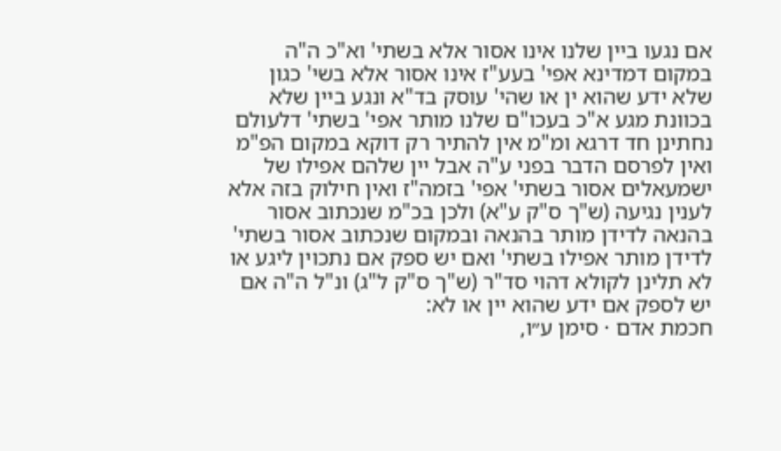אם נגעו ביין שלנו אינו אסור אלא בשתי' וא"כ ה"ה במקום דמדינא אפי' בעע"ז אינו אסור אלא בשי' כגון שלא ידע שהוא ין או שהי' עוסק בד"א ונגע ביין שלא בכוונת מגע א"כ בעכו"ם שלנו מותר אפי' בשתי' דלעולם נחתינן חד דרגא ומ"מ אין להתיר רק דוקא במקום הפ"מ ואין לפרסם הדבר בפני ע"ה אבל יין שלהם אפילו של ישמעאלים אסור בשתי' אפי' בזמה"ז ואין חילוק בזה אלא לענין נגיעה (ש"ך ס"ק ע"א) ולכן בכ"מ שנכתוב אסור בהנאה לדידן מותר בהנאה ובמקום שנכתוב אסור בשתי' לדידן מותר אפילו בשתי' ואם יש ספק אם נתכוין ליגע או לא תלינן לקולא דהוי סד"ר (ש"ך ס"ק ל"ג) ונ"ל ה"ה אם יש לספק אם ידע שהוא יין או לא:
חכמת אדם · סימן ע״ו,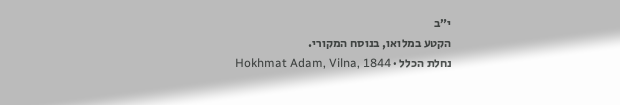י״ב
הקטע במלואו, בנוסח המקורי.
נחלת הכלל · Hokhmat Adam, Vilna, 1844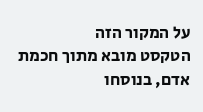על המקור הזה
הטקסט מובא מתוך חכמת אדם, בנוסחו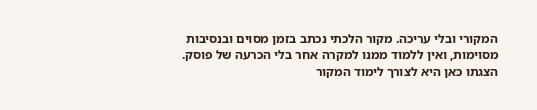המקורי ובלי עריכה. מקור הלכתי נכתב בזמן מסוים ובנסיבות מסוימות, ואין ללמוד ממנו למקרה אחר בלי הכרעה של פוסק. הצגתו כאן היא לצורך לימוד המקור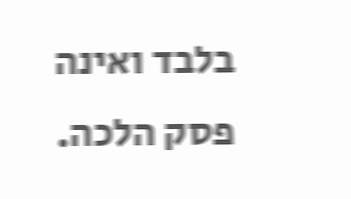בלבד ואינה פסק הלכה.